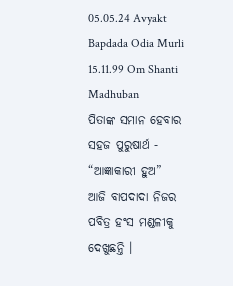05.05.24 Avyakt Bapdada Odia Murli 15.11.99 Om Shanti Madhuban
ପିତାଙ୍କ ସମାନ ହେବାର
ସହଜ ପୁରୁଷାର୍ଥ - “ଆଜ୍ଞାକାରୀ ହୁଅ”
ଆଜି ବାପଦାଦା ନିଜର
ପବିତ୍ର ହଂସ ମଣ୍ଡଳୀକୁ ଦେଖୁଛନ୍ତି ।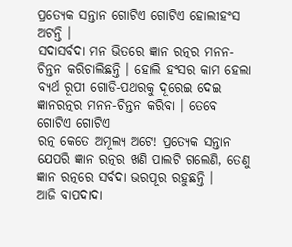ପ୍ରତ୍ୟେକ ସନ୍ତାନ ଗୋଟିଏ ଗୋଟିଏ ହୋଲୀହଂସ ଅଟନ୍ତି ।
ସଦାସର୍ବଦା ମନ ଭିତରେ ଜ୍ଞାନ ରତ୍ନର ମନନ-ଚିନ୍ତନ କରିଚାଲିଛନ୍ତି । ହୋଲି ହଂସର କାମ ହେଲା
ବ୍ୟର୍ଥ ରୂପୀ ଗୋଡି-ପଥରକୁ ଦୂରେଇ ଦେଇ ଜ୍ଞାନରତ୍ନର ମନନ-ଚିନ୍ତନ କରିବା । ତେବେ ଗୋଟିଏ ଗୋଟିଏ
ରତ୍ନ କେତେ ଅମୂଲ୍ୟ ଅଟେ! ପ୍ରତ୍ୟେକ ସନ୍ତାନ ଯେପରି ଜ୍ଞାନ ରତ୍ନର ଖଣି ପାଲଟି ଗଲେଣି, ତେଣୁ
ଜ୍ଞାନ ରତ୍ନରେ ସର୍ବଦା ଭରପୂର ରହୁଛନ୍ତି ।
ଆଜି ବାପଦାଦା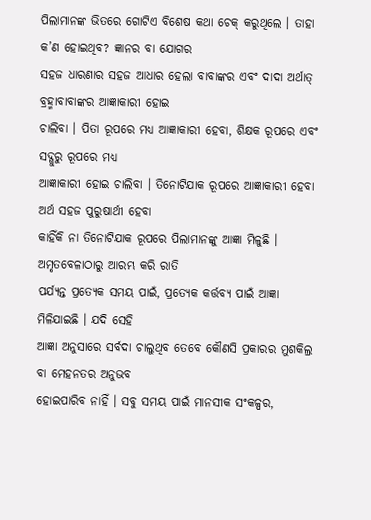ପିଲାମାନଙ୍କ ଭିତରେ ଗୋଟିଏ ବିଶେଷ କଥା ଚେକ୍ କରୁଥିଲେ । ତାହା କ’ଣ ହୋଇଥିବ? ଜ୍ଞାନର ବା ଯୋଗର
ସହଜ ଧାରଣାର ସହଜ ଆଧାର ହେଲା ବାବାଙ୍କର ଏବଂ ଦାଦା ଅର୍ଥାତ୍ ବ୍ରହ୍ମାବାବାଙ୍କର ଆଜ୍ଞାକାରୀ ହୋଇ
ଚାଲିବା । ପିତା ରୂପରେ ମଧ୍ୟ ଆଜ୍ଞାକାରୀ ହେବା, ଶିକ୍ଷକ ରୂପରେ ଏବଂ ସଦ୍ଗୁରୁ ରୂପରେ ମଧ୍ୟ
ଆଜ୍ଞାକାରୀ ହୋଇ ଚାଲିବା । ତିନୋଟିଯାକ ରୂପରେ ଆଜ୍ଞାକାରୀ ହେବା ଅର୍ଥ ସହଜ ପୁରୁଷାର୍ଥୀ ହେବା
କାହିଁକି ନା ତିନୋଟିଯାକ ରୂପରେ ପିଲାମାନଙ୍କୁ ଆଜ୍ଞା ମିଳୁଛି । ଅମୃତବେଳାଠାରୁ ଆରମ୍ଭ କରି ରାତି
ପର୍ଯ୍ୟନ୍ତ ପ୍ରତ୍ୟେକ ସମୟ ପାଇଁ, ପ୍ରତ୍ୟେକ କର୍ତ୍ତବ୍ୟ ପାଇଁ ଆଜ୍ଞା ମିଳିଯାଇଛି । ଯଦି ସେହି
ଆଜ୍ଞା ଅନୁସାରେ ସର୍ବଦା ଚାଲୁଥିବ ତେବେ କୌଣସି ପ୍ରକାରର ମୁଶକିଲ୍ର ବା ମେହନତର ଅନୁଭବ
ହୋଇପାରିବ ନାହିଁ । ସବୁ ସମୟ ପାଇଁ ମାନସୀକ ସଂକଳ୍ପର,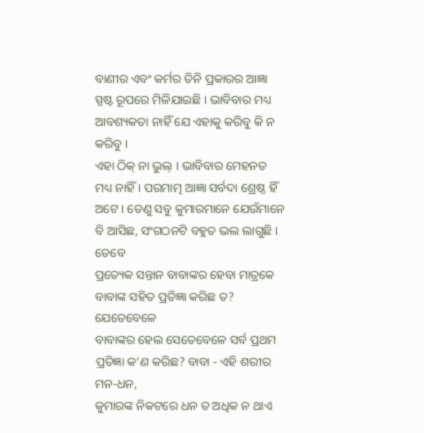ବାଣୀର ଏବଂ କର୍ମର ତିନି ପ୍ରକାରର ଆଜ୍ଞା
ସ୍ପଷ୍ଟ ରୂପରେ ମିଳିଯାଇଛି । ଭାବିବାର ମଧ୍ୟ ଆବଶ୍ୟକତା ନାହିଁ ଯେ ଏହାକୁ କରିବୁ କି ନ କରିବୁ ।
ଏହା ଠିକ୍ ନା ଭୁଲ୍ । ଭାବିବାର ମେହନତ ମଧ୍ୟ ନାହିଁ । ପରମାତ୍ମ ଆଜ୍ଞା ସର୍ବଦା ଶ୍ରେଷ୍ଠ ହିଁ
ଅଟେ । ତେଣୁ ସବୁ କୁମାରମାନେ ଯେଉଁମାନେ ବି ଆସିଛ, ସଂଗଠନଟି ବହୁତ ଭଲ ଲାଗୁଛି । ତେବେ
ପ୍ରତ୍ୟେକ ସନ୍ତାନ ବାବାଙ୍କର ହେବା ମାତ୍ରକେ ବାବାଙ୍କ ସହିତ ପ୍ରତିଜ୍ଞା କରିଛ ତ? ଯେତେବେଳେ
ବାବାଙ୍କର ହେଲ ସେତେବେଳେ ସର୍ବ ପ୍ରଥମ ପ୍ରତିଜ୍ଞା କ’ଣ କରିଛ? ବାବା - ଏହି ଶରୀର ମନ-ଧନ,
କୁମାରଙ୍କ ନିକଟରେ ଧନ ତ ଅଧିକ ନ ଥାଏ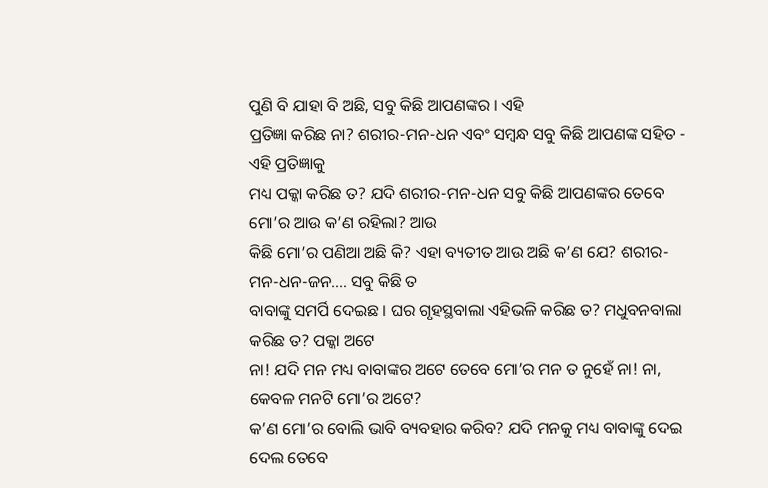ପୁଣି ବି ଯାହା ବି ଅଛି, ସବୁ କିଛି ଆପଣଙ୍କର । ଏହି
ପ୍ରତିଜ୍ଞା କରିଛ ନା? ଶରୀର-ମନ-ଧନ ଏବଂ ସମ୍ବନ୍ଧ ସବୁ କିଛି ଆପଣଙ୍କ ସହିତ - ଏହି ପ୍ରତିଜ୍ଞାକୁ
ମଧ୍ୟ ପକ୍କା କରିଛ ତ? ଯଦି ଶରୀର-ମନ-ଧନ ସବୁ କିଛି ଆପଣଙ୍କର ତେବେ ମୋ’ର ଆଉ କ’ଣ ରହିଲା? ଆଉ
କିଛି ମୋ’ର ପଣିଆ ଅଛି କି? ଏହା ବ୍ୟତୀତ ଆଉ ଅଛି କ’ଣ ଯେ? ଶରୀର-ମନ-ଧନ-ଜନ.... ସବୁ କିଛି ତ
ବାବାଙ୍କୁ ସମର୍ପି ଦେଇଛ । ଘର ଗୃହସ୍ଥବାଲା ଏହିଭଳି କରିଛ ତ? ମଧୁବନବାଲା କରିଛ ତ? ପକ୍କା ଅଟେ
ନା! ଯଦି ମନ ମଧ୍ୟ ବାବାଙ୍କର ଅଟେ ତେବେ ମୋ’ର ମନ ତ ନୁହେଁ ନା! ନା, କେବଳ ମନଟି ମୋ’ର ଅଟେ?
କ’ଣ ମୋ’ର ବୋଲି ଭାବି ବ୍ୟବହାର କରିବ? ଯଦି ମନକୁ ମଧ୍ୟ ବାବାଙ୍କୁ ଦେଇ ଦେଲ ତେବେ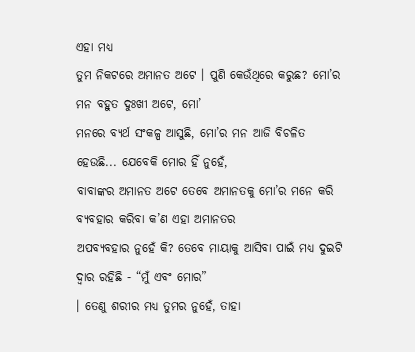ଏହା ମଧ୍ୟ
ତୁମ ନିକଟରେ ଅମାନତ ଅଟେ । ପୁଣି କେଉଁଥିରେ କରୁଛ? ମୋ’ର ମନ ବହୁତ ଦୁଃଖୀ ଅଟେ, ମୋ’
ମନରେ ବ୍ୟର୍ଥ ସଂକଳ୍ପ ଆସୁଛି, ମୋ’ର ମନ ଆଜି ବିଚଳିତ ହେଉଛି... ଯେବେକି ମୋର ହିଁ ନୁହେଁ,
ବାବାଙ୍କର ଅମାନତ ଅଟେ ତେବେ ଅମାନତକୁ ମୋ’ର ମନେ କରି ବ୍ୟବହାର କରିବା କ’ଣ ଏହା ଅମାନତର
ଅପବ୍ୟବହାର ନୁହେଁ କି? ତେବେ ମାୟାକୁ ଆସିବା ପାଇଁ ମଧ୍ୟ ଦୁଇଟି ଦ୍ୱାର ରହିଛି - “ମୁଁ ଏବଂ ମୋର”
। ତେଣୁ ଶରୀର ମଧ୍ୟ ତୁମର ନୁହେଁ, ତାହା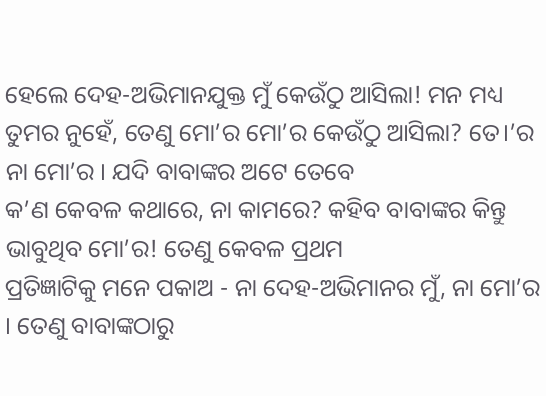ହେଲେ ଦେହ-ଅଭିମାନଯୁକ୍ତ ମୁଁ କେଉଁଠୁ ଆସିଲା! ମନ ମଧ୍ୟ
ତୁମର ନୁହେଁ, ତେଣୁ ମୋ’ର ମୋ’ର କେଉଁଠୁ ଆସିଲା? ତେ।’ର ନା ମୋ’ର । ଯଦି ବାବାଙ୍କର ଅଟେ ତେବେ
କ’ଣ କେବଳ କଥାରେ, ନା କାମରେ? କହିବ ବାବାଙ୍କର କିନ୍ତୁ ଭାବୁଥିବ ମୋ’ର! ତେଣୁ କେବଳ ପ୍ରଥମ
ପ୍ରତିଜ୍ଞାଟିକୁ ମନେ ପକାଅ - ନା ଦେହ-ଅଭିମାନର ମୁଁ, ନା ମୋ’ର । ତେଣୁ ବାବାଙ୍କଠାରୁ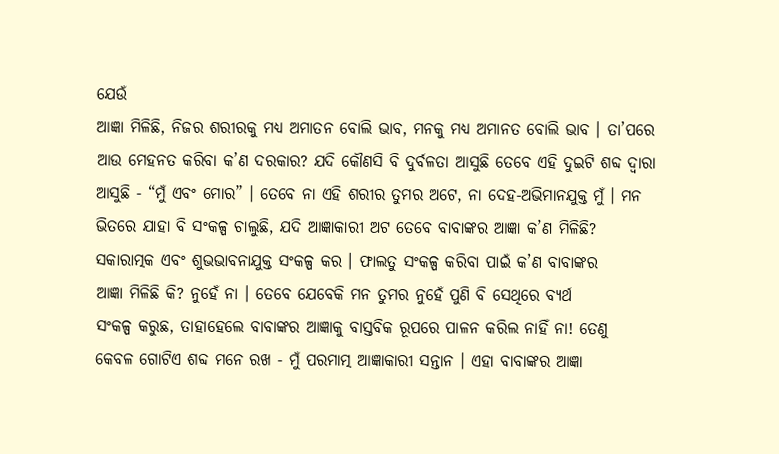ଯେଉଁ
ଆଜ୍ଞା ମିଳିଛି, ନିଜର ଶରୀରକୁ ମଧ୍ୟ ଅମାତନ ବୋଲି ଭାବ, ମନକୁ ମଧ୍ୟ ଅମାନତ ବୋଲି ଭାବ । ତା’ପରେ
ଆଉ ମେହନତ କରିବା କ’ଣ ଦରକାର? ଯଦି କୌଣସି ବି ଦୁର୍ବଳତା ଆସୁଛି ତେବେ ଏହି ଦୁଇଟି ଶବ୍ଦ ଦ୍ୱାରା
ଆସୁଛି - “ମୁଁ ଏବଂ ମୋର” । ତେବେ ନା ଏହି ଶରୀର ତୁମର ଅଟେ, ନା ଦେହ-ଅଭିମାନଯୁକ୍ତ ମୁଁ । ମନ
ଭିତରେ ଯାହା ବି ସଂକଳ୍ପ ଚାଲୁଛି, ଯଦି ଆଜ୍ଞାକାରୀ ଅଟ ତେବେ ବାବାଙ୍କର ଆଜ୍ଞା କ’ଣ ମିଳିଛି?
ସକାରାତ୍ମକ ଏବଂ ଶୁଭଭାବନାଯୁକ୍ତ ସଂକଳ୍ପ କର । ଫାଲତୁ ସଂକଳ୍ପ କରିବା ପାଇଁ କ’ଣ ବାବାଙ୍କର
ଆଜ୍ଞା ମିଳିଛି କି? ନୁହେଁ ନା । ତେବେ ଯେବେକି ମନ ତୁମର ନୁହେଁ ପୁଣି ବି ସେଥିରେ ବ୍ୟର୍ଥ
ସଂକଳ୍ପ କରୁଛ, ତାହାହେଲେ ବାବାଙ୍କର ଆଜ୍ଞାକୁ ବାସ୍ତବିକ ରୂପରେ ପାଳନ କରିଲ ନାହିଁ ନା! ତେଣୁ
କେବଳ ଗୋଟିଏ ଶବ୍ଦ ମନେ ରଖ - ମୁଁ ପରମାତ୍ମ ଆଜ୍ଞାକାରୀ ସନ୍ତାନ । ଏହା ବାବାଙ୍କର ଆଜ୍ଞା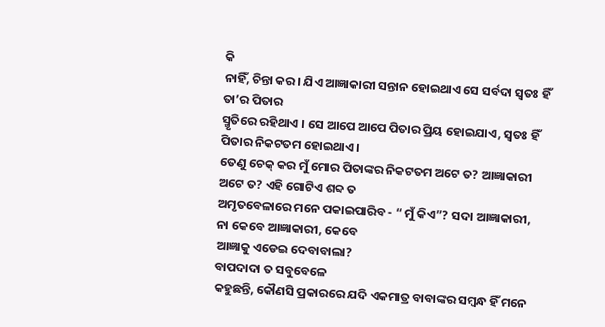କି
ନାହିଁ, ଚିନ୍ତା କର । ଯିଏ ଆଜ୍ଞାକାରୀ ସନ୍ତାନ ହୋଇଥାଏ ସେ ସର୍ବଦା ସ୍ୱତଃ ହିଁ ତା’ର ପିତାର
ସ୍ମୃତିରେ ରହିଥାଏ । ସେ ଆପେ ଆପେ ପିତାର ପ୍ରିୟ ହୋଇଯାଏ, ସ୍ୱତଃ ହିଁ ପିତାର ନିକଟତମ ହୋଇଥାଏ ।
ତେଣୁ ଚେକ୍ କର ମୁଁ ମୋର ପିତାଙ୍କର ନିକଟତମ ଅଟେ ତ? ଆଜ୍ଞାକାରୀ ଅଟେ ତ? ଏହି ଗୋଟିଏ ଶବ୍ଦ ତ
ଅମୃତବେଳାରେ ମନେ ପକାଇପାରିବ - “ ମୁଁ କିଏ”? ସଦା ଆଜ୍ଞାକାରୀ, ନା କେବେ ଆଜ୍ଞାକାରୀ, କେବେ
ଆଜ୍ଞାକୁ ଏଡେଇ ଦେବାବାଲା?
ବାପଦାଦା ତ ସବୁବେଳେ
କହୁଛନ୍ତି, କୌଣସି ପ୍ରକାରରେ ଯଦି ଏକମାତ୍ର ବାବାଙ୍କର ସମ୍ବନ୍ଧ ହିଁ ମନେ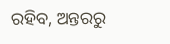ରହିବ, ଅନ୍ତରରୁ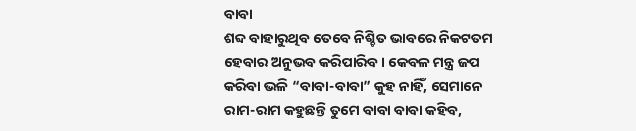ବାବା
ଶବ୍ଦ ବାହାରୁଥିବ ତେବେ ନିଶ୍ଚିତ ଭାବରେ ନିକଟତମ ହେବାର ଅନୁଭବ କରିପାରିବ । କେବଳ ମନ୍ତ୍ର ଜପ
କରିବା ଭଳି “ବାବା-ବାବା” କୁହ ନାହିଁ, ସେମାନେ ରାମ-ରାମ କହୁଛନ୍ତି ତୁମେ ବାବା ବାବା କହିବ,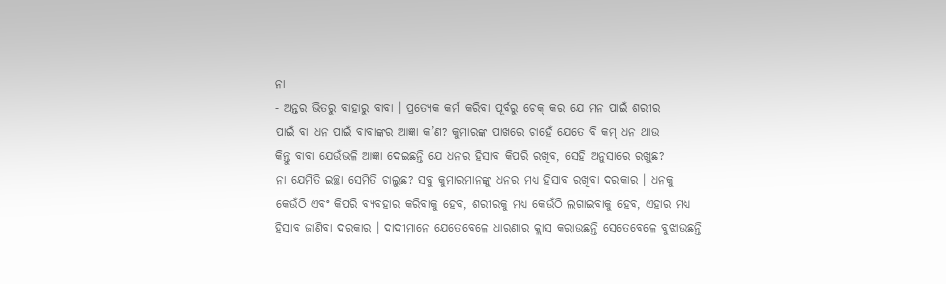ନା
- ଅନ୍ତର ଭିତରୁ ବାହାରୁ ବାବା । ପ୍ରତ୍ୟେକ କର୍ମ କରିବା ପୂର୍ବରୁ ଚେକ୍ କର ଯେ ମନ ପାଇଁ ଶରୀର
ପାଇଁ ବା ଧନ ପାଇଁ ବାବାଙ୍କର ଆଜ୍ଞା କ’ଣ? କୁମାରଙ୍କ ପାଖରେ ଚାହେଁ ଯେତେ ବି କମ୍ ଧନ ଥାଉ
କିନ୍ତୁ ବାବା ଯେଉଁଭଳି ଆଜ୍ଞା ଦେଇଛନ୍ତି ଯେ ଧନର ହିସାବ କିପରି ରଖିବ, ସେହି ଅନୁସାରେ ରଖୁଛ?
ନା ଯେମିତି ଇଚ୍ଛା ସେମିତି ଚାଲୁଛ? ସବୁ କୁମାରମାନଙ୍କୁ ଧନର ମଧ୍ୟ ହିସାବ ରଖିବା ଦରକାର । ଧନକୁ
କେଉଁଠି ଏବଂ କିପରି ବ୍ୟବହାର କରିବାକୁ ହେବ, ଶରୀରକୁ ମଧ୍ୟ କେଉଁଠି ଲଗାଇବାକୁ ହେବ, ଏହାର ମଧ୍ୟ
ହିସାବ ଜାଣିବା ଦରକାର । ଦାଦୀମାନେ ଯେତେବେଳେ ଧାରଣାର କ୍ଲାସ କରାଉଛନ୍ତି ସେତେବେଳେ ବୁଝାଉଛନ୍ତି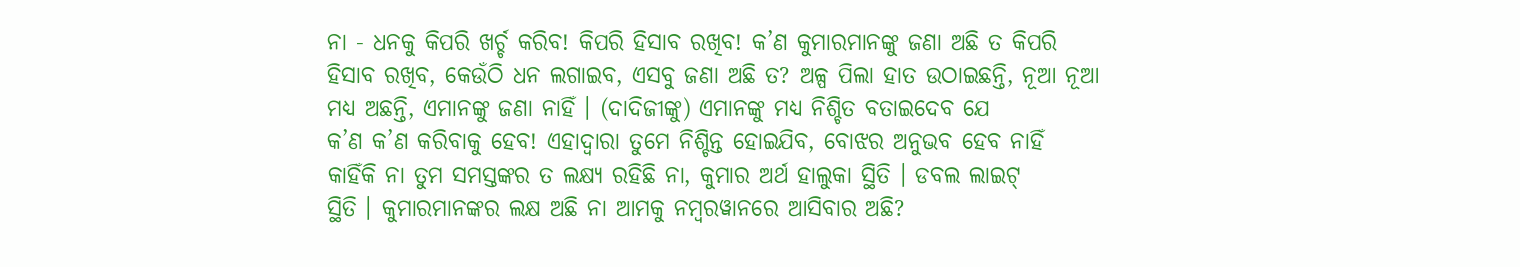ନା - ଧନକୁ କିପରି ଖର୍ଚ୍ଚ କରିବ! କିପରି ହିସାବ ରଖିବ! କ’ଣ କୁମାରମାନଙ୍କୁ ଜଣା ଅଛି ତ କିପରି
ହିସାବ ରଖିବ, କେଉଁଠି ଧନ ଲଗାଇବ, ଏସବୁ ଜଣା ଅଛି ତ? ଅଳ୍ପ ପିଲା ହାତ ଉଠାଇଛନ୍ତି, ନୂଆ ନୂଆ
ମଧ୍ୟ ଅଛନ୍ତି, ଏମାନଙ୍କୁ ଜଣା ନାହିଁ । (ଦାଦିଜୀଙ୍କୁ) ଏମାନଙ୍କୁ ମଧ୍ୟ ନିଶ୍ଚିତ ବତାଇଦେବ ଯେ
କ’ଣ କ’ଣ କରିବାକୁ ହେବ! ଏହାଦ୍ୱାରା ତୁମେ ନିଶ୍ଚିନ୍ତ ହୋଇଯିବ, ବୋଝର ଅନୁଭବ ହେବ ନାହିଁ
କାହିଁକି ନା ତୁମ ସମସ୍ତଙ୍କର ତ ଲକ୍ଷ୍ୟ ରହିଛି ନା, କୁମାର ଅର୍ଥ ହାଲୁକା ସ୍ଥିତି । ଡବଲ ଲାଇଟ୍
ସ୍ଥିତି । କୁମାରମାନଙ୍କର ଲକ୍ଷ ଅଛି ନା ଆମକୁ ନମ୍ବରୱାନରେ ଆସିବାର ଅଛି?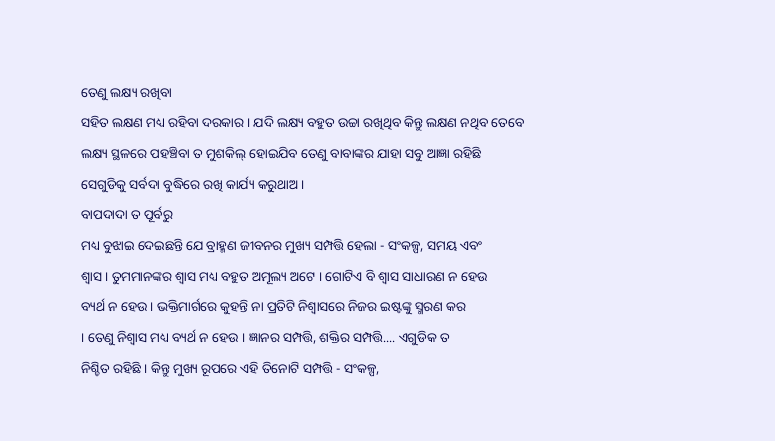ତେଣୁ ଲକ୍ଷ୍ୟ ରଖିବା
ସହିତ ଲକ୍ଷଣ ମଧ୍ୟ ରହିବା ଦରକାର । ଯଦି ଲକ୍ଷ୍ୟ ବହୁତ ଉଚ୍ଚା ରଖିଥିବ କିନ୍ତୁ ଲକ୍ଷଣ ନଥିବ ତେବେ
ଲକ୍ଷ୍ୟ ସ୍ଥଳରେ ପହଞ୍ଚିବା ତ ମୁଶକିଲ୍ ହୋଇଯିବ ତେଣୁ ବାବାଙ୍କର ଯାହା ସବୁ ଆଜ୍ଞା ରହିଛି
ସେଗୁଡିକୁ ସର୍ବଦା ବୁଦ୍ଧିରେ ରଖି କାର୍ଯ୍ୟ କରୁଥାଅ ।
ବାପଦାଦା ତ ପୂର୍ବରୁ
ମଧ୍ୟ ବୁଝାଇ ଦେଇଛନ୍ତି ଯେ ବ୍ରାହ୍ମଣ ଜୀବନର ମୁଖ୍ୟ ସମ୍ପତ୍ତି ହେଲା - ସଂକଳ୍ପ, ସମୟ ଏବଂ
ଶ୍ୱାସ । ତୁମମାନଙ୍କର ଶ୍ୱାସ ମଧ୍ୟ ବହୁତ ଅମୂଲ୍ୟ ଅଟେ । ଗୋଟିଏ ବି ଶ୍ୱାସ ସାଧାରଣ ନ ହେଉ
ବ୍ୟର୍ଥ ନ ହେଉ । ଭକ୍ତିମାର୍ଗରେ କୁହନ୍ତି ନା ପ୍ରତିଟି ନିଶ୍ୱାସରେ ନିଜର ଇଷ୍ଟଙ୍କୁ ସ୍ମରଣ କର
। ତେଣୁ ନିଶ୍ୱାସ ମଧ୍ୟ ବ୍ୟର୍ଥ ନ ହେଉ । ଜ୍ଞାନର ସମ୍ପତ୍ତି, ଶକ୍ତିର ସମ୍ପତ୍ତି.... ଏଗୁଡିକ ତ
ନିଶ୍ଚିତ ରହିଛି । କିନ୍ତୁ ମୁଖ୍ୟ ରୂପରେ ଏହି ତିନୋଟି ସମ୍ପତ୍ତି - ସଂକଳ୍ପ,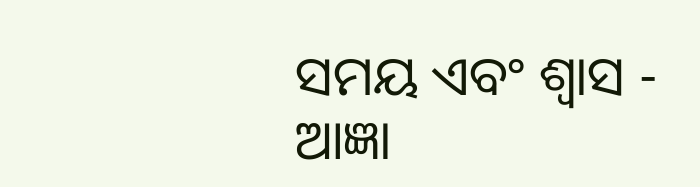ସମୟ ଏବଂ ଶ୍ୱାସ -
ଆଜ୍ଞା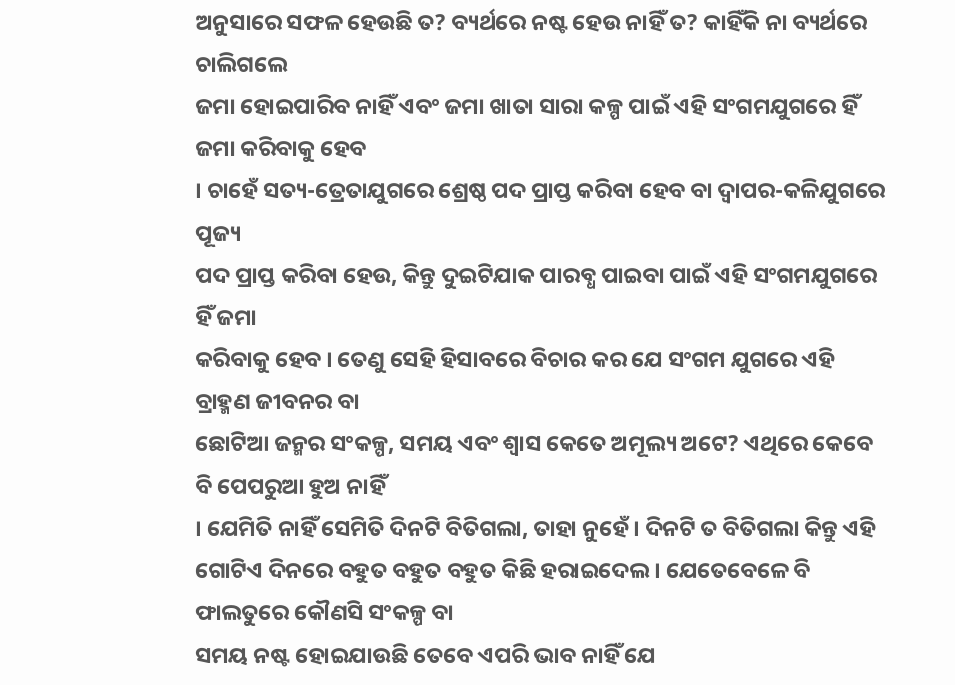ଅନୁସାରେ ସଫଳ ହେଉଛି ତ? ବ୍ୟର୍ଥରେ ନଷ୍ଟ ହେଉ ନାହିଁ ତ? କାହିଁକି ନା ବ୍ୟର୍ଥରେ ଚାଲିଗଲେ
ଜମା ହୋଇପାରିବ ନାହିଁ ଏବଂ ଜମା ଖାତା ସାରା କଳ୍ପ ପାଇଁ ଏହି ସଂଗମଯୁଗରେ ହିଁ ଜମା କରିବାକୁ ହେବ
। ଚାହେଁ ସତ୍ୟ-ତ୍ରେତାଯୁଗରେ ଶ୍ରେଷ୍ଠ ପଦ ପ୍ରାପ୍ତ କରିବା ହେବ ବା ଦ୍ୱାପର-କଳିଯୁଗରେ ପୂଜ୍ୟ
ପଦ ପ୍ରାପ୍ତ କରିବା ହେଉ, କିନ୍ତୁ ଦୁଇଟିଯାକ ପାରବ୍ଧ ପାଇବା ପାଇଁ ଏହି ସଂଗମଯୁଗରେ ହିଁ ଜମା
କରିବାକୁ ହେବ । ତେଣୁ ସେହି ହିସାବରେ ବିଚାର କର ଯେ ସଂଗମ ଯୁଗରେ ଏହି ବ୍ରାହ୍ମଣ ଜୀବନର ବା
ଛୋଟିଆ ଜନ୍ମର ସଂକଳ୍ପ, ସମୟ ଏବଂ ଶ୍ୱାସ କେତେ ଅମୂଲ୍ୟ ଅଟେ? ଏଥିରେ କେବେ ବି ପେପରୁଆ ହୁଅ ନାହିଁ
। ଯେମିତି ନାହିଁ ସେମିତି ଦିନଟି ବିତିଗଲା, ତାହା ନୁହେଁ । ଦିନଟି ତ ବିତିଗଲା କିନ୍ତୁ ଏହି
ଗୋଟିଏ ଦିନରେ ବହୁତ ବହୁତ ବହୁତ କିଛି ହରାଇଦେଲ । ଯେତେବେଳେ ବି ଫାଲତୁରେ କୌଣସି ସଂକଳ୍ପ ବା
ସମୟ ନଷ୍ଟ ହୋଇଯାଉଛି ତେବେ ଏପରି ଭାବ ନାହିଁ ଯେ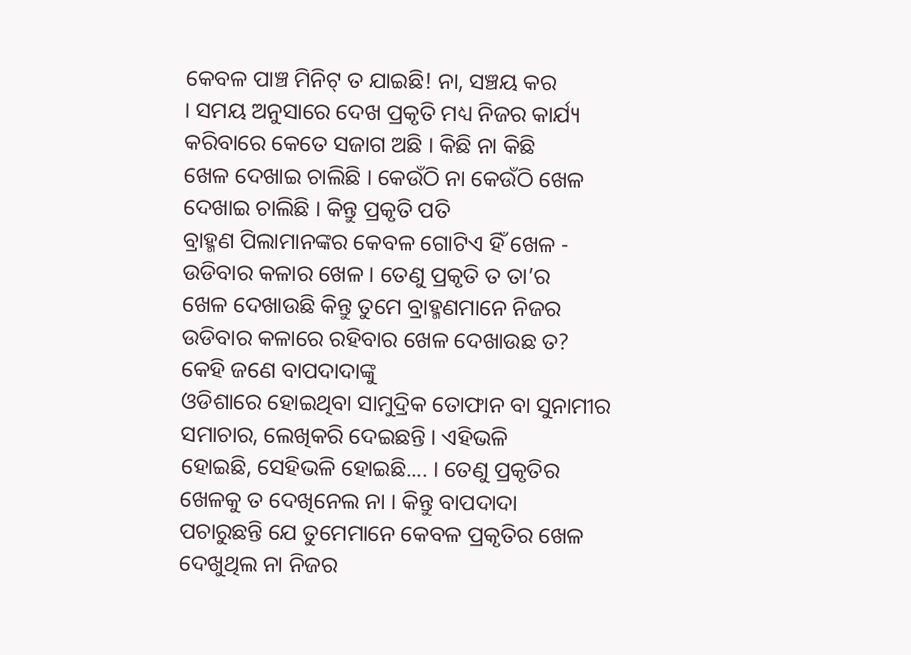କେବଳ ପାଞ୍ଚ ମିନିଟ୍ ତ ଯାଇଛି! ନା, ସଞ୍ଚୟ କର
। ସମୟ ଅନୁସାରେ ଦେଖ ପ୍ରକୃତି ମଧ୍ୟ ନିଜର କାର୍ଯ୍ୟ କରିବାରେ କେତେ ସଜାଗ ଅଛି । କିଛି ନା କିଛି
ଖେଳ ଦେଖାଇ ଚାଲିଛି । କେଉଁଠି ନା କେଉଁଠି ଖେଳ ଦେଖାଇ ଚାଲିଛି । କିନ୍ତୁ ପ୍ରକୃତି ପତି
ବ୍ରାହ୍ମଣ ପିଲାମାନଙ୍କର କେବଳ ଗୋଟିଏ ହିଁ ଖେଳ - ଉଡିବାର କଳାର ଖେଳ । ତେଣୁ ପ୍ରକୃତି ତ ତା’ର
ଖେଳ ଦେଖାଉଛି କିନ୍ତୁ ତୁମେ ବ୍ରାହ୍ମଣମାନେ ନିଜର ଉଡିବାର କଳାରେ ରହିବାର ଖେଳ ଦେଖାଉଛ ତ?
କେହି ଜଣେ ବାପଦାଦାଙ୍କୁ
ଓଡିଶାରେ ହୋଇଥିବା ସାମୁଦ୍ରିକ ତୋଫାନ ବା ସୁନାମୀର ସମାଚାର, ଲେଖିକରି ଦେଇଛନ୍ତି । ଏହିଭଳି
ହୋଇଛି, ସେହିଭଳି ହୋଇଛି.... । ତେଣୁ ପ୍ରକୃତିର ଖେଳକୁ ତ ଦେଖିନେଲ ନା । କିନ୍ତୁ ବାପଦାଦା
ପଚାରୁଛନ୍ତି ଯେ ତୁମେମାନେ କେବଳ ପ୍ରକୃତିର ଖେଳ ଦେଖୁଥିଲ ନା ନିଜର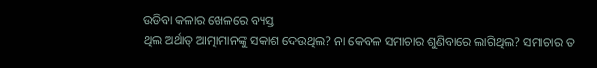ଉଡିବା କଳାର ଖେଳରେ ବ୍ୟସ୍ତ
ଥିଲ ଅର୍ଥାତ୍ ଆତ୍ମାମାନଙ୍କୁ ସକାଶ ଦେଉଥିଲ? ନା କେବଳ ସମାଚାର ଶୁଣିବାରେ ଲାଗିଥିଲ? ସମାଚାର ତ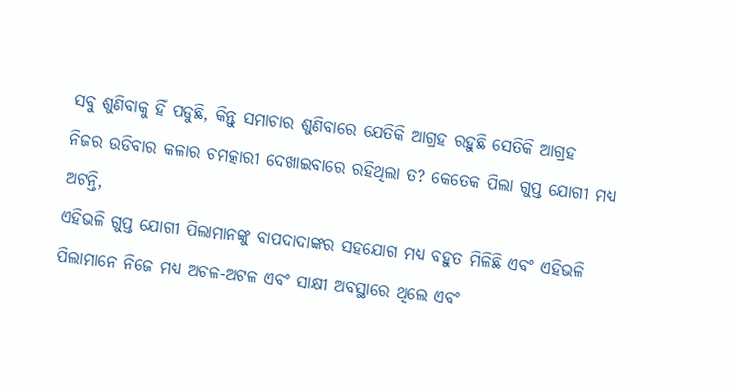ସବୁ ଶୁଣିବାକୁ ହିଁ ପଡୁଛି, କିନ୍ତୁ ସମାଚାର ଶୁଣିବାରେ ଯେତିକି ଆଗ୍ରହ ରହୁଛି ସେତିକି ଆଗ୍ରହ
ନିଜର ଉଡିବାର କଳାର ଚମତ୍କାରୀ ଦେଖାଇବାରେ ରହିଥିଲା ତ? କେତେକ ପିଲା ଗୁପ୍ତ ଯୋଗୀ ମଧ୍ୟ ଅଟନ୍ତି,
ଏହିଭଳି ଗୁପ୍ତ ଯୋଗୀ ପିଲାମାନଙ୍କୁ ବାପଦାଦାଙ୍କର ସହଯୋଗ ମଧ୍ୟ ବହୁତ ମିଳିଛି ଏବଂ ଏହିଭଳି
ପିଲାମାନେ ନିଜେ ମଧ୍ୟ ଅଚଳ-ଅଟଳ ଏବଂ ସାକ୍ଷୀ ଅବସ୍ଥାରେ ଥିଲେ ଏବଂ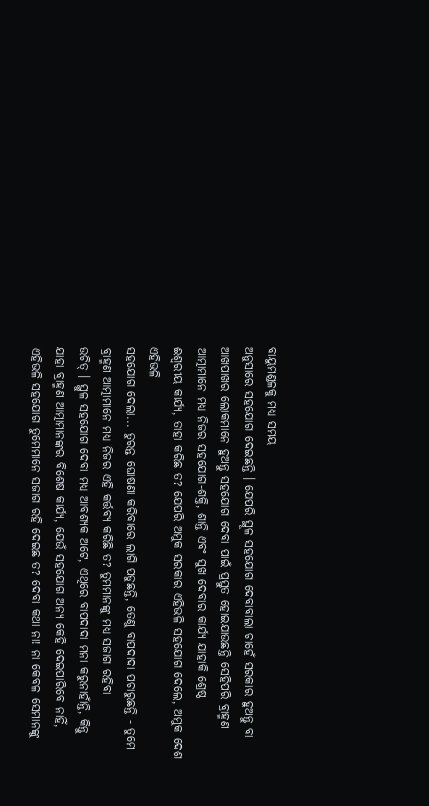ବାୟୁମଣ୍ଡଳକୁ ମଧ୍ୟ ସମୟ
ଅନୁସାରେ ସହଯୋଗ ଦେଇଛନ୍ତି । ଯେପରି ସ୍ଥୂଳ ସହଯୋଗ ଦେବାବାଲା ଚାହେଁ ସରକାର ହୁଅନ୍ତୁ ବା
ଆଖପାଖର ଲୋକମାନେ ହୁଅନ୍ତୁ ସହଯୋଗ ଦେବା ପାଇଁ ପ୍ରସ୍ତୁତ ହୋଇଯାଉଛନ୍ତି ସେହିପରି ବ୍ରାହ୍ମଣ
ଆତ୍ମାମାନେ ମଧ୍ୟ ନିଜର ସହଯୋଗ-ଶକ୍ତି, ଶାନ୍ତି ଏବଂ ସୁଖ ଦେବାର କାର୍ଯ୍ୟ ଯାହାକି ଶ୍ରେଷ୍ଠ
ଈଶ୍ୱରୀୟ କାର୍ଯ୍ୟ, ତାହା କରିଛ ତ? ଯେପରି ଅମୁକ ସରକାର ଏହିଭଳି ସହଯୋଗ ଦେଲେ, ଅମୁକ ଦେଶ ଏହିଭଳି
ସହଯୋଗ ଦେଲା... ତୁରନ୍ତ ଘୋଷଣା କରିବାରେ ଲାଗି ପଡୁଛନ୍ତି, ତେଣୁ ବାପଦାଦା ପଚାରୁଛନ୍ତି - ତୁମେ
ବ୍ରାହ୍ମଣ ଆତ୍ମାମାନେ ମଧ୍ୟ ନିଜର ଏହି କର୍ତ୍ତବ୍ୟ କରିଛି ତ? ତୁମମାନଙ୍କୁ ମଧ୍ୟ ସଜାଗ ରହିବା
ଉଚିତ୍ । ସ୍ଥୁଳ ସହଯୋଗ ଦେବା ମଧ୍ୟ ଆବଶ୍ୟକ ଅଟେ, ଏଥିରେ ବାପଦାଦା ମନା କରୁନାହାଁନ୍ତି, କିନ୍ତୁ
ଯାହା ବ୍ରାହ୍ମଣ ଆତ୍ମାମାନଙ୍କର ବିଶେଷ କାର୍ଯ୍ୟ, ଯେଉଁ ସହଯୋଗ ଅନ୍ୟ କେହି ଦେଇପାରିବେ ନାହିଁ,
ଏହିଭଳି ସହଯୋଗ ତୁମେମାନେ ସଜାଗ ରହି ଦେଇଛ ତ? ଦେବା କଥା ନା! ନା କେବଳ ସେମାନଙ୍କୁ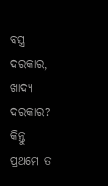ବସ୍ତ୍ର
ଦରକାର, ଖାଦ୍ୟ ଦରକାର? କିନ୍ତୁ ପ୍ରଥମେ ତ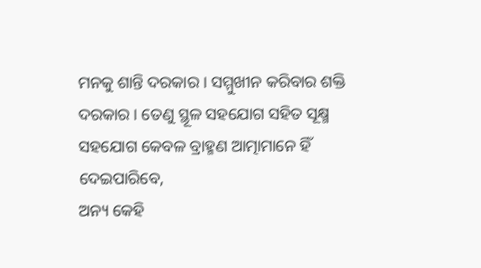ମନକୁ ଶାନ୍ତି ଦରକାର । ସମ୍ମୁଖୀନ କରିବାର ଶକ୍ତି
ଦରକାର । ତେଣୁ ସ୍ଥୂଳ ସହଯୋଗ ସହିତ ସୂକ୍ଷ୍ମ ସହଯୋଗ କେବଳ ବ୍ରାହ୍ମଣ ଆତ୍ମାମାନେ ହିଁ ଦେଇପାରିବେ,
ଅନ୍ୟ କେହି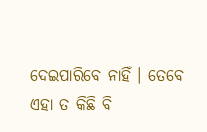ଦେଇପାରିବେ ନାହିଁ । ତେବେ ଏହା ତ କିଛି ବି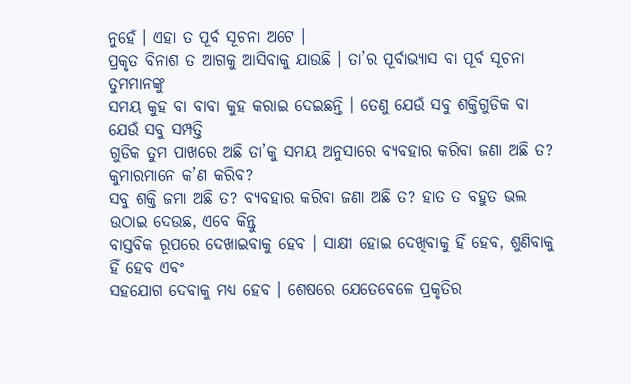ନୁହେଁ । ଏହା ତ ପୂର୍ବ ସୂଚନା ଅଟେ ।
ପ୍ରକୃତ ବିନାଶ ତ ଆଗକୁ ଆସିବାକୁ ଯାଉଛି । ତା’ର ପୂର୍ବାଭ୍ୟାସ ବା ପୂର୍ବ ସୂଚନା ତୁମମାନଙ୍କୁ
ସମୟ କୁହ ବା ବାବା କୁହ କରାଇ ଦେଇଛନ୍ତି । ତେଣୁ ଯେଉଁ ସବୁ ଶକ୍ତିଗୁଡିକ ବା ଯେଉଁ ସବୁ ସମ୍ପତ୍ତି
ଗୁଡିକ ତୁମ ପାଖରେ ଅଛି ତା’କୁ ସମୟ ଅନୁସାରେ ବ୍ୟବହାର କରିବା ଜଣା ଅଛି ତ?
କୁମାରମାନେ କ’ଣ କରିବ?
ସବୁ ଶକ୍ତି ଜମା ଅଛି ତ? ବ୍ୟବହାର କରିବା ଜଣା ଅଛି ତ? ହାତ ତ ବହୁତ ଭଲ ଉଠାଇ ଦେଉଛ, ଏବେ କିନ୍ତୁ
ବାସ୍ତବିକ ରୂପରେ ଦେଖାଇବାକୁ ହେବ । ସାକ୍ଷୀ ହୋଇ ଦେଖିବାକୁ ହିଁ ହେବ, ଶୁଣିବାକୁ ହିଁ ହେବ ଏବଂ
ସହଯୋଗ ଦେବାକୁ ମଧ୍ୟ ହେବ । ଶେଷରେ ଯେତେବେଳେ ପ୍ରକୃତିର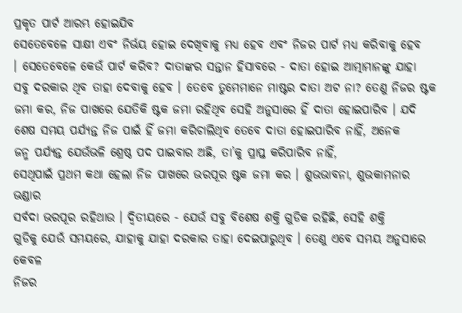ପ୍ରକୃତ ପାର୍ଟ ଆରମ୍ଭ ହୋଇଯିବ
ସେତେବେଳେ ସାକ୍ଷୀ ଏବଂ ନିର୍ଭୟ ହୋଇ ଦେଖିବାକୁ ମଧ୍ୟ ହେବ ଏବଂ ନିଜର ପାର୍ଟ ମଧ୍ୟ କରିବାକୁ ହେବ
। ସେତେବେଳେ କେଉଁ ପାର୍ଟ କରିବ? ଦାତାଙ୍କର ସନ୍ତାନ ହିସାବରେ - ଦାତା ହୋଇ ଆତ୍ମାମାନଙ୍କୁ ଯାହା
ସବୁ ଦରକାର ଥିବ ତାହା ଦେବାକୁ ହେବ । ତେବେ ତୁମେମାନେ ମାଷ୍ଟର ଦାତା ଅଟ ନା? ତେଣୁ ନିଜର ଷ୍ଟକ
ଜମା କର, ନିଜ ପାଖରେ ଯେତିକି ଷ୍ଟକ ଜମା ରହିଥିବ ସେହି ଅନୁସାରେ ହିଁ ଦାତା ହୋଇପାରିବ । ଯଦି
ଶେଷ ସମୟ ପର୍ଯ୍ୟନ୍ତ ନିଜ ପାଇଁ ହିଁ ଜମା କରିଚାଲିଥିବ ତେବେ ଦାତା ହୋଇପାରିବ ନାହିଁ, ଅନେକ
ଜନ୍ମ ପର୍ଯ୍ୟନ୍ତ ଯେଉଁଭଳି ଶ୍ରେଷ୍ଠ ପଦ ପାଇବାର ଅଛି, ତା’କୁ ପ୍ରାପ୍ତ କରିପାରିବ ନାହିଁ,
ସେଥିପାଇଁ ପ୍ରଥମ କଥା ହେଲା ନିଜ ପାଖରେ ଭରପୂର ଷ୍ଟକ ଜମା କର । ଶୁଭଭାବନା, ଶୁଭକାମନାର ଭଣ୍ଡାର
ସର୍ବଦା ଭରପୂର ରହିଥାଉ । ଦ୍ୱିତୀୟରେ - ଯେଉଁ ସବୁ ବିଶେଷ ଶକ୍ତି ଗୁଡିକ ରହିଛି, ସେହି ଶକ୍ତି
ଗୁଡିକୁ ଯେଉଁ ସମୟରେ, ଯାହାକୁ ଯାହା ଦରକାର ତାହା ଦେଇପାରୁଥିବ । ତେଣୁ ଏବେ ସମୟ ଅନୁସାରେ କେବଳ
ନିଜର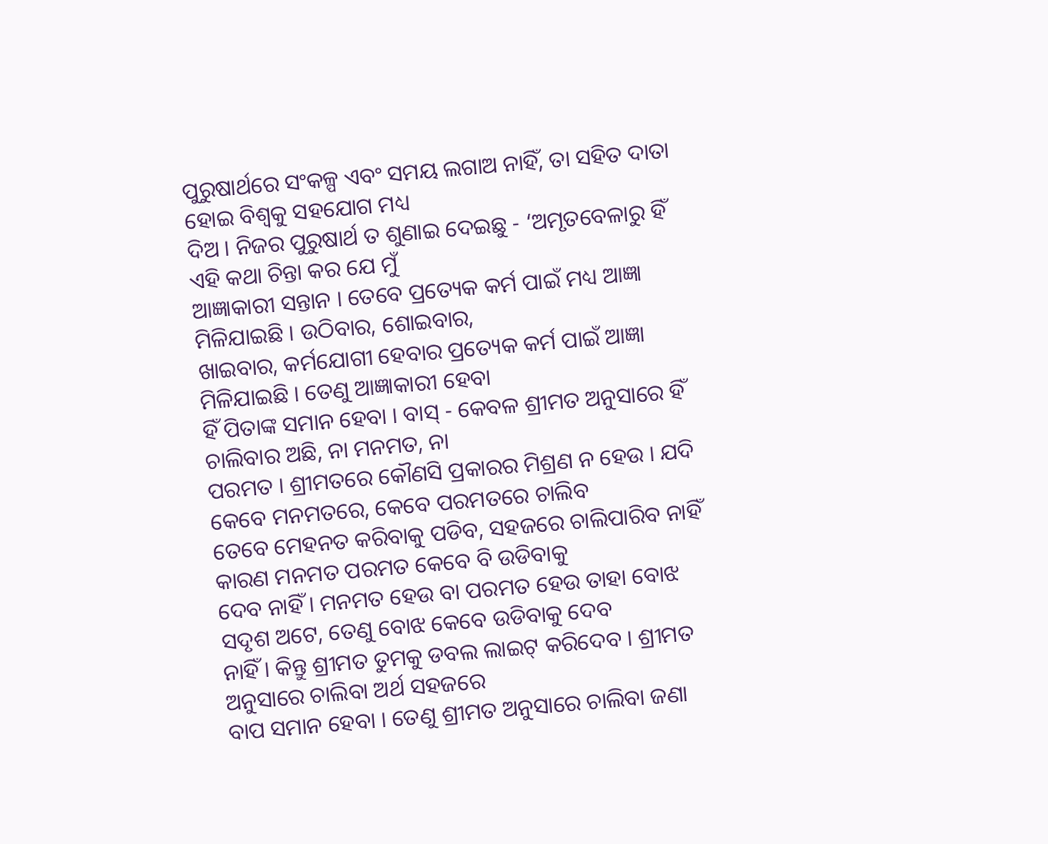ପୁରୁଷାର୍ଥରେ ସଂକଳ୍ପ ଏବଂ ସମୟ ଲଗାଅ ନାହିଁ, ତା ସହିତ ଦାତା ହୋଇ ବିଶ୍ୱକୁ ସହଯୋଗ ମଧ୍ୟ
ଦିଅ । ନିଜର ପୁରୁଷାର୍ଥ ତ ଶୁଣାଇ ଦେଇଛୁ - ‘ଅମୃତବେଳାରୁ ହିଁ ଏହି କଥା ଚିନ୍ତା କର ଯେ ମୁଁ
ଆଜ୍ଞାକାରୀ ସନ୍ତାନ । ତେବେ ପ୍ରତ୍ୟେକ କର୍ମ ପାଇଁ ମଧ୍ୟ ଆଜ୍ଞା ମିଳିଯାଇଛି । ଉଠିବାର, ଶୋଇବାର,
ଖାଇବାର, କର୍ମଯୋଗୀ ହେବାର ପ୍ରତ୍ୟେକ କର୍ମ ପାଇଁ ଆଜ୍ଞା ମିଳିଯାଇଛି । ତେଣୁ ଆଜ୍ଞାକାରୀ ହେବା
ହିଁ ପିତାଙ୍କ ସମାନ ହେବା । ବାସ୍ - କେବଳ ଶ୍ରୀମତ ଅନୁସାରେ ହିଁ ଚାଲିବାର ଅଛି, ନା ମନମତ, ନା
ପରମତ । ଶ୍ରୀମତରେ କୌଣସି ପ୍ରକାରର ମିଶ୍ରଣ ନ ହେଉ । ଯଦି କେବେ ମନମତରେ, କେବେ ପରମତରେ ଚାଲିବ
ତେବେ ମେହନତ କରିବାକୁ ପଡିବ, ସହଜରେ ଚାଲିପାରିବ ନାହିଁ କାରଣ ମନମତ ପରମତ କେବେ ବି ଉଡିବାକୁ
ଦେବ ନାହିଁ । ମନମତ ହେଉ ବା ପରମତ ହେଉ ତାହା ବୋଝ ସଦୃଶ ଅଟେ, ତେଣୁ ବୋଝ କେବେ ଉଡିବାକୁ ଦେବ
ନାହିଁ । କିନ୍ତୁ ଶ୍ରୀମତ ତୁମକୁ ଡବଲ ଲାଇଟ୍ କରିଦେବ । ଶ୍ରୀମତ ଅନୁସାରେ ଚାଲିବା ଅର୍ଥ ସହଜରେ
ବାପ ସମାନ ହେବା । ତେଣୁ ଶ୍ରୀମତ ଅନୁସାରେ ଚାଲିବା ଜଣା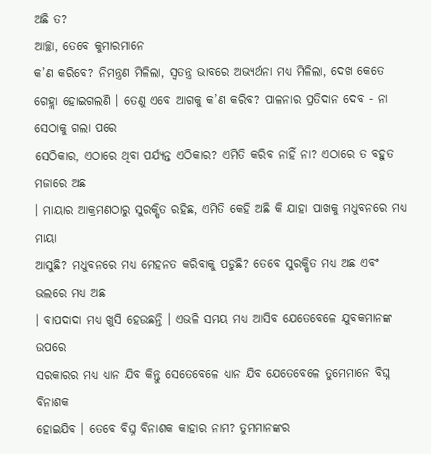ଅଛି ତ?
ଆଚ୍ଛା, ତେବେ କୁମାରମାନେ
କ’ଣ କରିବେ? ନିମନ୍ତ୍ରଣ ମିଳିଲା, ସ୍ୱତନ୍ତ୍ର ଭାବରେ ଅଭ୍ୟର୍ଥନା ମଧ୍ୟ ମିଳିଲା, ଦେଖ କେତେ
ଗେହ୍ଲା ହୋଇଗଲଣି । ତେଣୁ ଏବେ ଆଗକୁ କ’ଣ କରିବ? ପାଳନାର ପ୍ରତିଦାନ ଦେବ - ନା ସେଠାକୁ ଗଲା ପରେ
ସେଠିକାର, ଏଠାରେ ଥିବା ପର୍ଯ୍ୟନ୍ତ ଏଠିକାର? ଏମିତି କରିବ ନାହିଁ ନା? ଏଠାରେ ତ ବହୁତ ମଜାରେ ଅଛ
। ମାୟାର ଆକ୍ରମଣଠାରୁ ସୁରକ୍ଷିତ ରହିଛ, ଏମିତି କେହି ଅଛି କି ଯାହା ପାଖକୁ ମଧୁବନରେ ମଧ୍ୟ ମାୟା
ଆସୁଛି? ମଧୁବନରେ ମଧ୍ୟ ମେହନତ କରିବାକୁ ପଡୁଛି? ତେବେ ସୁରକ୍ଷିତ ମଧ୍ୟ ଅଛ ଏବଂ ଭଲରେ ମଧ୍ୟ ଅଛ
। ବାପଦାଦା ମଧ୍ୟ ଖୁସି ହେଉଛନ୍ତି । ଏଭଳି ସମୟ ମଧ୍ୟ ଆସିବ ଯେତେବେଳେ ଯୁବକମାନଙ୍କ ଉପରେ
ସରକାରର ମଧ୍ୟ ଧ୍ୟାନ ଯିବ କିନ୍ତୁ ସେତେବେଳେ ଧ୍ୟାନ ଯିବ ଯେତେବେଳେ ତୁମେମାନେ ବିଘ୍ନ ବିନାଶକ
ହୋଇଯିବ । ତେବେ ବିଘ୍ନ ବିନାଶକ କାହାର ନାମ? ତୁମମାନଙ୍କର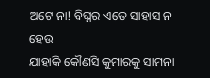ଅଟେ ନା! ବିଘ୍ନର ଏତେ ସାହାସ ନ ହେଉ
ଯାହାକି କୌଣସି କୁମାରକୁ ସାମନା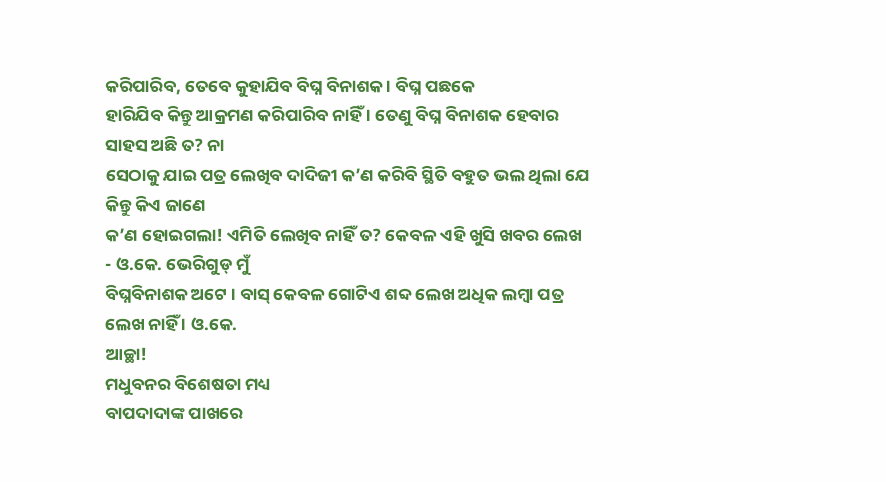କରିପାରିବ, ତେବେ କୁହାଯିବ ବିଘ୍ନ ବିନାଶକ । ବିଘ୍ନ ପଛକେ
ହାରିଯିବ କିନ୍ତୁ ଆକ୍ରମଣ କରିପାରିବ ନାହିଁ । ତେଣୁ ବିଘ୍ନ ବିନାଶକ ହେବାର ସାହସ ଅଛି ତ? ନା
ସେଠାକୁ ଯାଇ ପତ୍ର ଲେଖିବ ଦାଦିଜୀ କ’ଣ କରିବି ସ୍ଥିତି ବହୁତ ଭଲ ଥିଲା ଯେ କିନ୍ତୁ କିଏ ଜାଣେ
କ’ଣ ହୋଇଗଲା! ଏମିତି ଲେଖିବ ନାହିଁ ତ? କେବଳ ଏହି ଖୁସି ଖବର ଲେଖ - ଓ.କେ. ଭେରିଗୁଡ୍ ମୁଁ
ବିଘ୍ନବିନାଶକ ଅଟେ । ବାସ୍ କେବଳ ଗୋଟିଏ ଶବ୍ଦ ଲେଖ ଅଧିକ ଲମ୍ବା ପତ୍ର ଲେଖ ନାହିଁ । ଓ.କେ.
ଆଚ୍ଛା!
ମଧୁବନର ବିଶେଷତା ମଧ୍ୟ
ବାପଦାଦାଙ୍କ ପାଖରେ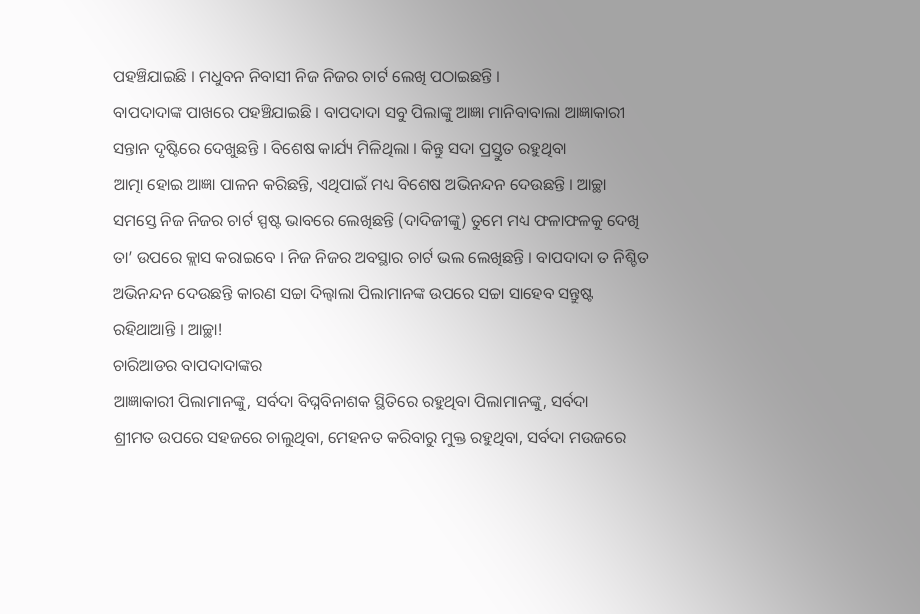ପହଞ୍ଚିଯାଇଛି । ମଧୁବନ ନିବାସୀ ନିଜ ନିଜର ଚାର୍ଟ ଲେଖି ପଠାଇଛନ୍ତି ।
ବାପଦାଦାଙ୍କ ପାଖରେ ପହଞ୍ଚିଯାଇଛି । ବାପଦାଦା ସବୁ ପିଲାଙ୍କୁ ଆଜ୍ଞା ମାନିବାବାଲା ଆଜ୍ଞାକାରୀ
ସନ୍ତାନ ଦୃଷ୍ଟିରେ ଦେଖୁଛନ୍ତି । ବିଶେଷ କାର୍ଯ୍ୟ ମିଳିଥିଲା । କିନ୍ତୁ ସଦା ପ୍ରସ୍ତୁତ ରହୁଥିବା
ଆତ୍ମା ହୋଇ ଆଜ୍ଞା ପାଳନ କରିଛନ୍ତି, ଏଥିପାଇଁ ମଧ୍ୟ ବିଶେଷ ଅଭିନନ୍ଦନ ଦେଉଛନ୍ତି । ଆଚ୍ଛା
ସମସ୍ତେ ନିଜ ନିଜର ଚାର୍ଟ ସ୍ପଷ୍ଟ ଭାବରେ ଲେଖିଛନ୍ତି (ଦାଦିଜୀଙ୍କୁ) ତୁମେ ମଧ୍ୟ ଫଳାଫଳକୁ ଦେଖି
ତା’ ଉପରେ କ୍ଲାସ କରାଇବେ । ନିଜ ନିଜର ଅବସ୍ଥାର ଚାର୍ଟ ଭଲ ଲେଖିଛନ୍ତି । ବାପଦାଦା ତ ନିଶ୍ଚିତ
ଅଭିନନ୍ଦନ ଦେଉଛନ୍ତି କାରଣ ସଚ୍ଚା ଦିଲ୍ବାଲା ପିଲାମାନଙ୍କ ଉପରେ ସଚ୍ଚା ସାହେବ ସନ୍ତୁଷ୍ଟ
ରହିଥାଆନ୍ତି । ଆଚ୍ଛା!
ଚାରିଆଡର ବାପଦାଦାଙ୍କର
ଆଜ୍ଞାକାରୀ ପିଲାମାନଙ୍କୁ, ସର୍ବଦା ବିଘ୍ନବିନାଶକ ସ୍ଥିତିରେ ରହୁଥିବା ପିଲାମାନଙ୍କୁ, ସର୍ବଦା
ଶ୍ରୀମତ ଉପରେ ସହଜରେ ଚାଲୁଥିବା, ମେହନତ କରିବାରୁ ମୁକ୍ତ ରହୁଥିବା, ସର୍ବଦା ମଉଜରେ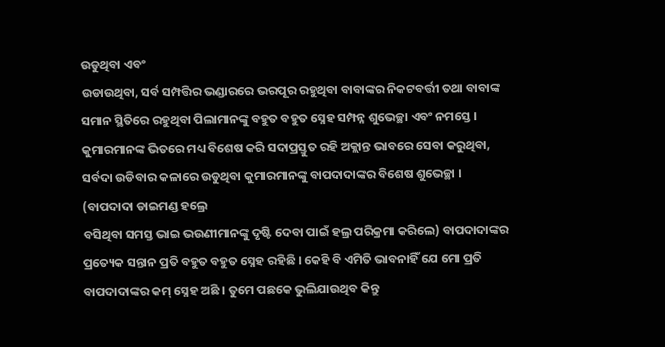ଉଡୁଥିବା ଏବଂ
ଉଡାଉଥିବା, ସର୍ବ ସମ୍ପତ୍ତିର ଭଣ୍ଡାରରେ ଭରପୂର ରହୁଥିବା ବାବାଙ୍କର ନିକଟବର୍ତ୍ତୀ ତଥା ବାବାଙ୍କ
ସମାନ ସ୍ଥିତିରେ ରହୁଥିବା ପିଲାମାନଙ୍କୁ ବହୁତ ବହୁତ ସ୍ନେହ ସମ୍ପନ୍ନ ଶୁଭେଚ୍ଛା ଏବଂ ନମସ୍ତେ ।
କୁମାରମାନଙ୍କ ଭିତରେ ମଧ୍ୟ ବିଶେଷ କରି ସଦାପ୍ରସ୍ତୁତ ରହି ଅକ୍ଲାନ୍ତ ଭାବରେ ସେବା କରୁଥିବା,
ସର୍ବଦା ଉଡିବାର କଳାରେ ଉଡୁଥିବା କୁମାରମାନଙ୍କୁ ବାପଦାଦାଙ୍କର ବିଶେଷ ଶୁଭେଚ୍ଛା ।
(ବାପଦାଦା ଡାଇମଣ୍ଡ ହଲ୍ରେ
ବସିଥିବା ସମସ୍ତ ଭାଇ ଭଉଣୀମାନଙ୍କୁ ଦୃଷ୍ଟି ଦେବା ପାଇଁ ହଲ୍ର ପରିକ୍ରମା କରିଲେ) ବାପଦାଦାଙ୍କର
ପ୍ରତ୍ୟେକ ସନ୍ତାନ ପ୍ରତି ବହୁତ ବହୁତ ସ୍ନେହ ରହିଛି । କେହି ବି ଏମିତି ଭାବନାହିଁ ଯେ ମୋ ପ୍ରତି
ବାପଦାଦାଙ୍କର କମ୍ ସ୍ନେହ ଅଛି । ତୁମେ ପଛକେ ଭୁଲିଯାଉଥିବ କିନ୍ତୁ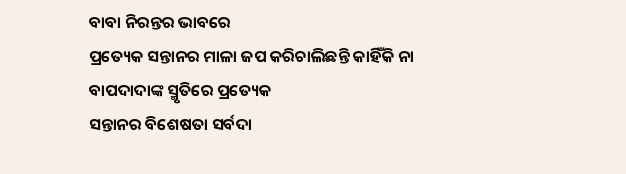ବାବା ନିରନ୍ତର ଭାବରେ
ପ୍ରତ୍ୟେକ ସନ୍ତାନର ମାଳା ଜପ କରିଚାଲିଛନ୍ତି କାହିଁକି ନା ବାପଦାଦାଙ୍କ ସ୍ମୃତିରେ ପ୍ରତ୍ୟେକ
ସନ୍ତାନର ବିଶେଷତା ସର୍ବଦା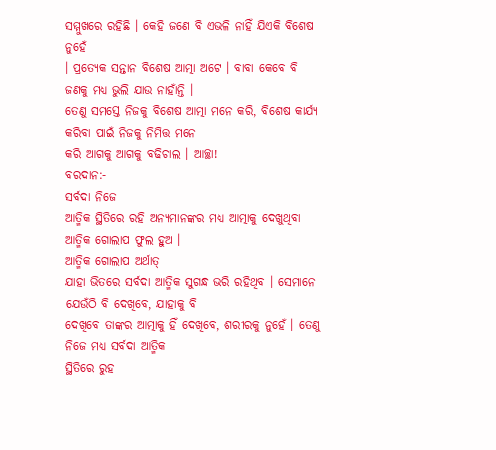ସମ୍ମୁଖରେ ରହିଛି । କେହି ଜଣେ ବି ଏଭଳି ନାହିଁ ଯିଏକି ବିଶେଷ ନୁହେଁ
। ପ୍ରତ୍ୟେକ ସନ୍ତାନ ବିଶେଷ ଆତ୍ମା ଅଟେ । ବାବା କେବେ ବି ଜଣକୁ ମଧ୍ୟ ଭୁଲି ଯାଉ ନାହାଁନ୍ତି ।
ତେଣୁ ସମସ୍ତେ ନିଜକୁ ବିଶେଷ ଆତ୍ମା ମନେ କରି, ବିଶେଷ କାର୍ଯ୍ୟ କରିବା ପାଇଁ ନିଜକୁ ନିମିତ୍ତ ମନେ
କରି ଆଗକୁ ଆଗକୁ ବଢିଚାଲ । ଆଚ୍ଛା!
ବରଦାନ:-
ସର୍ବଦା ନିଜେ
ଆତ୍ମିକ ସ୍ଥିତିରେ ରହି ଅନ୍ୟମାନଙ୍କର ମଧ୍ୟ ଆତ୍ମାକୁ ଦେଖୁଥିବା ଆତ୍ମିକ ଗୋଲାପ ଫୁଲ ହୁଅ ।
ଆତ୍ମିକ ଗୋଲାପ ଅର୍ଥାତ୍
ଯାହା ଭିତରେ ସର୍ବଦା ଆତ୍ମିକ ସୁଗନ୍ଧ ଭରି ରହିଥିବ । ସେମାନେ ଯେଉଁଠି ବି ଦେଖିବେ, ଯାହାକୁ ବି
ଦେଖିବେ ତାଙ୍କର ଆତ୍ମାକୁ ହିଁ ଦେଖିବେ, ଶରୀରକୁ ନୁହେଁ । ତେଣୁ ନିଜେ ମଧ୍ୟ ସର୍ବଦା ଆତ୍ମିକ
ସ୍ଥିତିରେ ରୁହ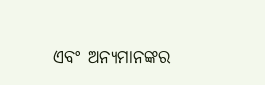ଏବଂ ଅନ୍ୟମାନଙ୍କର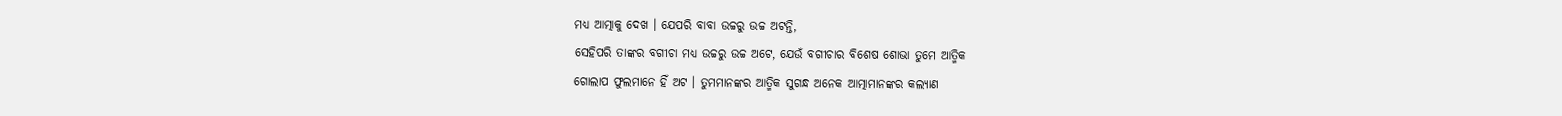ମଧ୍ୟ ଆତ୍ମାକୁ ଦେଖ । ଯେପରି ବାବା ଉଚ୍ଚରୁ ଉଚ୍ଚ ଅଟନ୍ତି,
ସେହିପରି ତାଙ୍କର ବଗୀଚା ମଧ୍ୟ ଉଚ୍ଚରୁ ଉଚ୍ଚ ଅଟେ, ଯେଉଁ ବଗୀଚାର ବିଶେଷ ଶୋଭା ତୁମେ ଆତ୍ମିକ
ଗୋଲାପ ଫୁଲମାନେ ହିଁ ଅଟ । ତୁମମାନଙ୍କର ଆତ୍ମିକ ସୁଗନ୍ଧ ଅନେକ ଆତ୍ମାମାନଙ୍କର କଲ୍ୟାଣ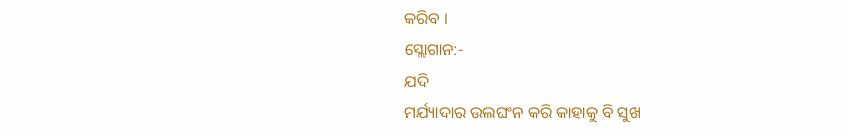କରିବ ।
ସ୍ଲୋଗାନ:-
ଯଦି
ମର୍ଯ୍ୟାଦାର ଉଲଘଂନ କରି କାହାକୁ ବି ସୁଖ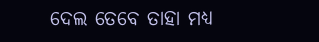ଦେଲ ତେବେ ତାହା ମଧ୍ୟ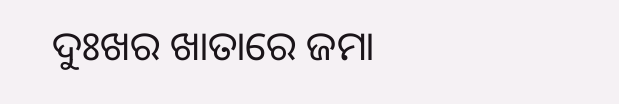ଦୁଃଖର ଖାତାରେ ଜମା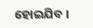ହୋଇଯିବ ।